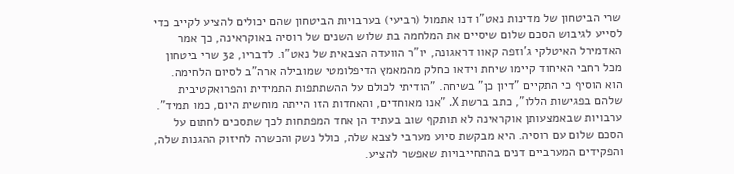שרי הביטחון של מדינות נאט"ו דנו אתמול (רביעי) בערבויות הביטחון שהם יכולים להציע לקייב כדי לסייע לגיבוש הסכם שלום שיסיים את המלחמה בת שלוש השנים של רוסיה באוקראינה, כך אמר האדמירל האיטלקי ג'וזפה קאוו דראגונה, יו"ר הוועדה הצבאית של נאט"ו. לדבריו, 32 שרי ביטחון מכל רחבי האיחוד קיימו שיחת וידאו כחלק מהמאמץ הדיפלומטי שמובילה ארה"ב לסיום הלחימה.
הוא הוסיף כי התקיים "דיון כן" בשיחה. "הודיתי לכולם על ההשתתפות התמידית והפרואקטיבית שלהם בפגישות הללו", כתב ברשת X. "אנו מאוחדים, והאחדות הזו הייתה מוחשית היום, כמו תמיד".
ערבויות שבאמצעותן אוקראינה לא תותקף שוב בעתיד הן אחד המפתחות לכך שתסכים לחתום על הסכם שלום עם רוסיה. היא מבקשת סיוע מערבי לצבא שלה, כולל נשק והכשרה לחיזוק ההגנות שלה, והפקידים המערביים דנים בהתחייבויות שאפשר להציע.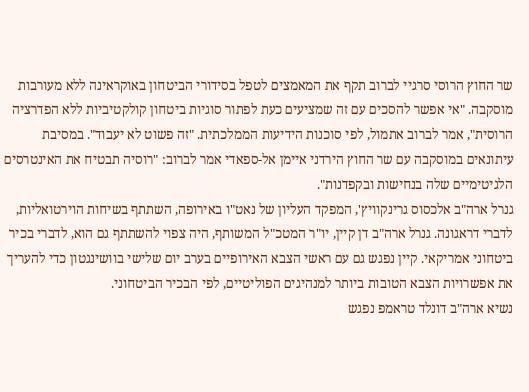שר החוץ הרוסי סרגיי לברוב תקף את המאמצים לטפל בסידורי הביטחון באוקראינה ללא מעורבות מוסקבה. "אי אפשר להסכים עם זה שמציעים כעת לפתור סוגיות ביטחון קולקטיביות ללא הפדרציה הרוסית", אמר לברוב אתמול, לפי סוכנות הידיעות הממלכתית. "זה פשוט לא יעבוד". במסיבת עיתונאים במוסקבה עם שר החוץ הירדני איימן אל-ספאדי אמר לברוב: "רוסיה תבטיח את האינטרסים הלגיטימיים שלה בנחישות ובקפדנות".
גנרל ארה"ב אלכסוס גרינקוויץ', המפקד העליון של נאט"ו באירופה, השתתף בשיחות הוירטואליות, לדברי דראגונה. גנרל ארה"ב דן קיין, יו"ר המטכ"ל המשותף, היה צפוי להשתתף גם הוא, לדברי בכיר ביטחוני אמריקאי. קיין נפגש גם עם ראשי הצבא האירופיים בערב יום שלישי בוושינגטון כדי להעריך את אפשרויות הצבא הטובות ביותר למנהיגים הפוליטיים, לפי הבכיר הביטחוני.
נשיא ארה"ב דונלד טראמפ נפגש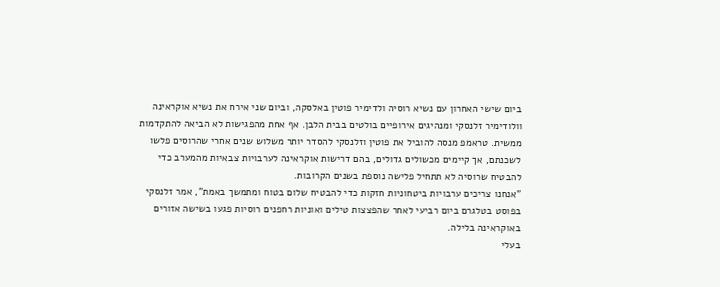ביום שישי האחרון עם נשיא רוסיה ולדימיר פוטין באלסקה, וביום שני אירח את נשיא אוקראינה וולודימיר זלנסקי ומנהיגים אירופיים בולטים בבית הלבן. אף אחת מהפגישות לא הביאה להתקדמות ממשית. טראמפ מנסה להוביל את פוטין וזלנסקי להסדר יותר משלוש שנים אחרי שהרוסים פלשו לשכנתם, אך קיימים מכשולים גדולים, בהם דרישות אוקראינה לערבויות צבאיות מהמערב כדי להבטיח שרוסיה לא תתחיל פלישה נוספת בשנים הקרובות.
"אנחנו צריכים ערבויות ביטחוניות חזקות כדי להבטיח שלום בטוח ומתמשך באמת", אמר זלנסקי בפוסט בטלגרם ביום רביעי לאחר שהפצצות טילים ואוניות רחפנים רוסיות פגעו בשישה אזורים באוקראינה בלילה.
בעלי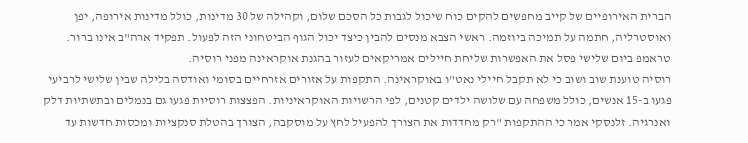הברית האירופיים של קייב מחפשים להקים כוח שיכול לגבות כל הסכם שלום, וקהילה של 30 מדינות, כולל מדינות אירופה, יפן ואוסטרליה, חתמה על תמיכה ביוזמה. ראשי הצבא מנסים להבין כיצד יכול הגוף הביטחוני הזה לפעול. תפקיד ארה"ב אינו ברור. טראמפ ביום שלישי פסל את האפשרות שליחת חיילים אמריקאים לעזור בהגנת אוקראינה מפני רוסיה.
רוסיה טוענת שוב ושוב כי לא תקבל חיילי נאט"ו באוקראינה. התקפות על אזורים אזרחיים בסומי ואודסה בלילה שבין שלישי לרביעי פגעו ב-15 אנשים, כולל משפחה עם שלושה ילדים קטנים, לפי הרשויות האוקראיניות. הפצצות רוסיות פגעו גם בנמלים ובתשתיות דלק ואנרגיה. זלנסקי אמר כי ההתקפות "רק מחדדות את הצורך להפעיל לחץ על מוסקבה, הצורך בהטלת סנקציות ומכסות חדשות עד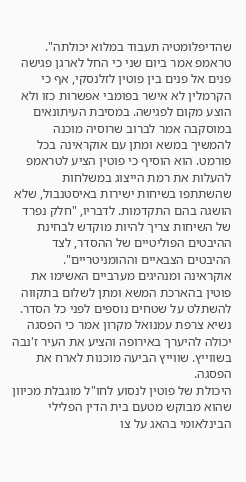שהדיפלומטיה תעבוד במלוא יכולתה".
טראמפ אמר ביום שני כי החל לארגן פגישה פנים אל פנים בין פוטין לזלנסקי, אף כי הקרמלין לא אישר בפומבי אפשרות כזו ולא הוצע מקום לפגישה. במסיבת העיתונאים במוסקבה אמר לברוב שרוסיה מוכנה להמשיך במשא ומתן עם אוקראינה בכל פורמט. הוא הוסיף כי פוטין הציע לטראמפ להעלות את רמת הייצוג במשלחות שהשתתפו בשיחות ישירות באיסטנבול, שלא הושגה בהם התקדמות. לדבריו, "חלק נפרד של השיחות צריך להיות מוקדש לבחינת ההיבטים הפוליטיים של ההסדר, לצד ההיבטים הצבאיים וההומניטריים".
אוקראינה ומנהיגים מערביים האשימו את פוטין בהארכת המשא ומתן לשלום בתקווה להשתלט על שטחים נוספים לפני כל הסדר. נשיא צרפת עמנואל מקרון אמר כי הפסגה יכולה להיערך באירופה והציע את העיר ז'נבה בשווייץ. שווייץ הביעה מוכנות לארח את הפסגה.
היכולת של פוטין לנסוע לחו"ל מוגבלת מכיוון שהוא מבוקש מטעם בית הדין הפלילי הבינלאומי בהאג על צו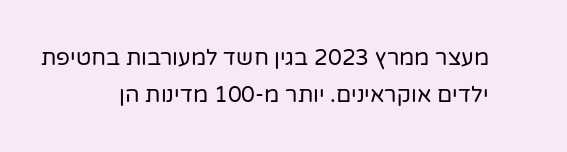מעצר ממרץ 2023 בגין חשד למעורבות בחטיפת ילדים אוקראינים. יותר מ-100 מדינות הן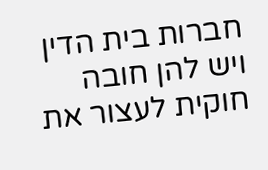חברות בית הדין ויש להן חובה חוקית לעצור את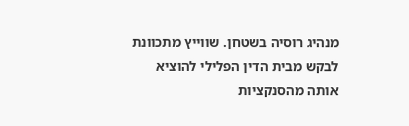מנהיג רוסיה בשטחן. שווייץ מתכוונת לבקש מבית הדין הפלילי להוציא אותה מהסנקציות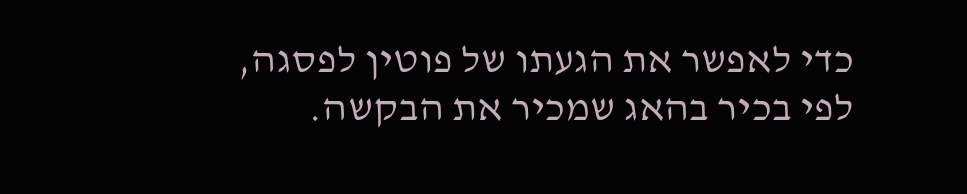כדי לאפשר את הגעתו של פוטין לפסגה, לפי בכיר בהאג שמכיר את הבקשה.